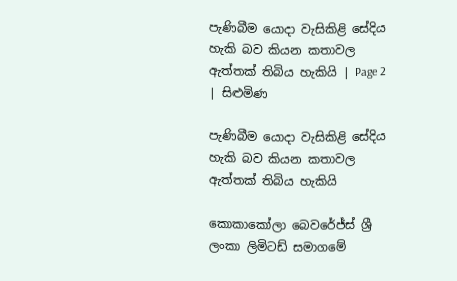පැණිබීම යොදා වැසිකිළි සේදිය හැකි බව කියන කතාවල ඇත්තක් තිබිය හැකියි | Page 2 | සිළුමිණ

පැණිබීම යොදා වැසිකිළි සේදිය හැකි බව කියන කතාවල ඇත්තක් තිබිය හැකියි

කොකාකෝලා බෙවරේජ්ස් ශ්‍රී ලංකා ලිමිටඩ් සමාගමේ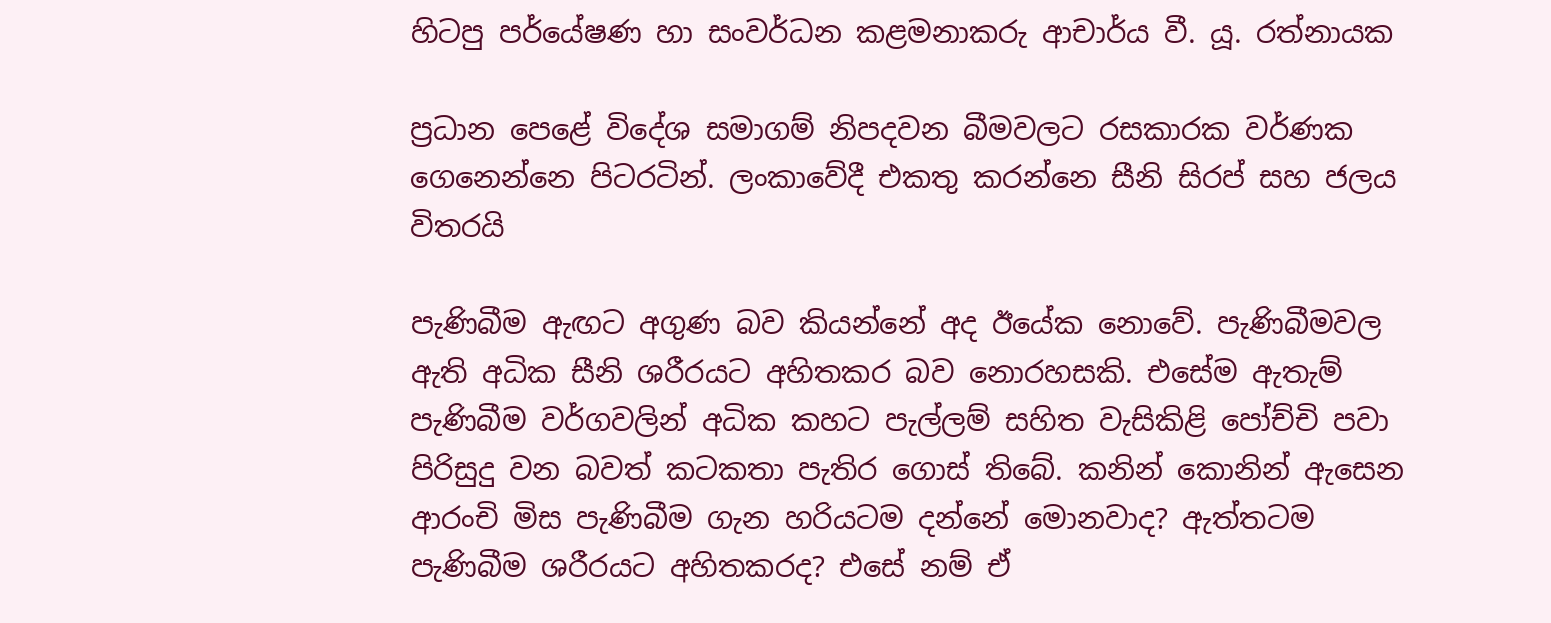හිටපු පර්යේෂණ හා සංවර්ධන කළමනාකරු ආචාර්ය වී. යූ. රත්නායක

ප්‍රධාන පෙළේ විදේශ සමාගම් නිපදවන බීමවලට රසකාරක වර්ණක ගෙනෙන්නෙ පිටරටින්. ලංකාවේදී එකතු කරන්නෙ සීනි සිරප් සහ ජලය විතරයි

පැණිබීම ඇඟට අගුණ බව කියන්නේ අද ඊයේක නොවේ. පැණිබීමවල ඇති අධික සීනි ශරීරයට අහිතකර බව නොරහසකි. එසේම ඇතැම් පැණිබීම වර්ගවලින් අධික කහට පැල්ලම් සහිත වැසිකිළි පෝච්චි පවා පිරිසුදු වන බවත් කටකතා පැතිර ගොස් තිබේ. කනින් කොනින් ඇසෙන ආරංචි මිස පැණිබීම ගැන හරියටම දන්නේ මොනවාද? ඇත්තටම පැණිබීම ශරීරයට අහිතකරද? එසේ නම් ඒ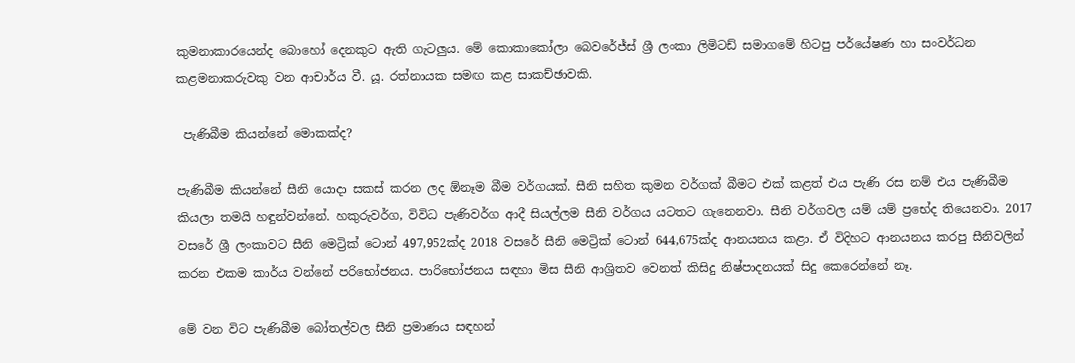කුමනාකාරයෙන්ද බොහෝ දෙනකුට ඇති ගැටලුය. මේ කොකාකෝලා බෙවරේජ්ස් ශ්‍රී ලංකා ලිමිටඩ් සමාගමේ හිටපු පර්යේෂණ හා සංවර්ධන කළමනාකරුවකු වන ආචාර්ය වී. යූ. රත්නායක සමඟ කළ සාකච්ඡාවකි.

 පැණිබීම කියන්නේ මොකක්ද?

පැණිබීම කියන්නේ සීනි යොදා සකස් කරන ලද ඕනෑම බීම වර්ගයක්. සීනි සහිත කුමන වර්ගක් බීමට එක් කළත් එය පැණි රස නම් එය පැණිබීම කියලා තමයි හඳුන්වන්නේ. හකුරුවර්ග, විවිධ පැණිවර්ග ආදී සියල්ලම සීනි වර්ගය යටතට ගැනෙනවා. සීනි වර්ගවල යම් යම් ප්‍රභේද තියෙනවා. 2017 වසරේ ශ්‍රී ලංකාවට සීනි මෙට්‍රික් ටොන් 497,952ක්ද 2018 වසරේ සීනි මෙට්‍රික් ටොන් 644,675ක්ද ආනයනය කළා. ඒ විදිහට ආනයනය කරපු සීනිවලින් කරන එකම කාර්ය වන්නේ පරිභෝජනය. පාරිභෝජනය සඳහා මිස සීනි ආශ්‍රිතව වෙනත් කිසිදු නිෂ්පාදනයක් සිදු කෙරෙන්නේ නෑ.

මේ වන විට පැණිබීම බෝතල්වල සීනි ප්‍රමාණය සඳහන්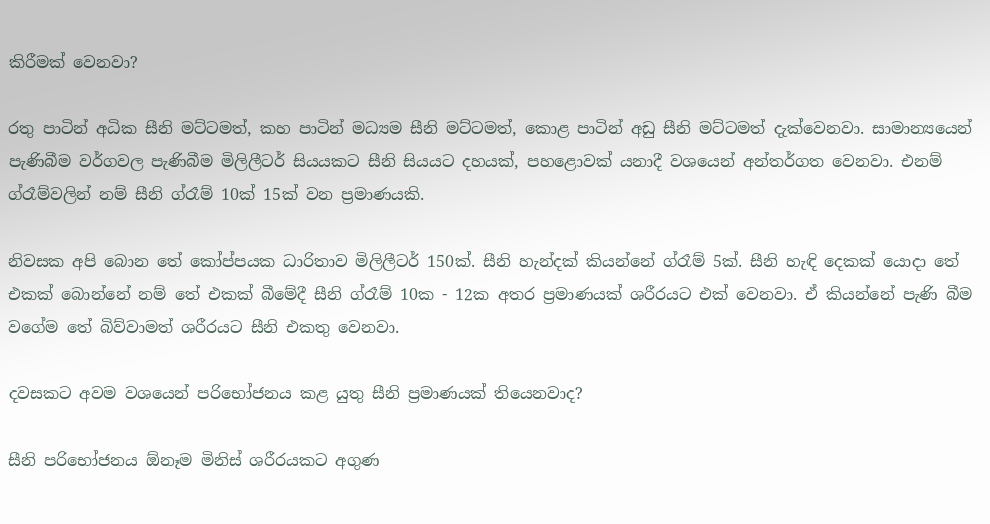කිරීමක් වෙනවා?

රතු පාටින් අධික සීනි මට්ටමත්, කහ පාටින් මධ්‍යම සීනි මට්ටමත්, කොළ පාටින් අඩු සීනි මට්ටමත් දැක්වෙනවා. සාමාන්‍යයෙන් පැණිබීම වර්ගවල පැණිබීම මිලිලීටර් සියයකට සීනි සියයට දහයක්, පහළොවක් යනාදී වශයෙන් අන්තර්ගත වෙනවා. එනම් ග්රෑම්වලින් නම් සීනි ග්රෑම් 10ක් 15ක් වන ප්‍රමාණයකි.

නිවසක අපි බොන තේ කෝප්පයක ධාරිතාව මිලිලීටර් 150ක්. සීනි හැන්දක් කියන්නේ ග්රෑම් 5ක්. සීනි හැඳි දෙකක් යොදා තේ එකක් බොන්නේ නම් තේ එකක් බීමේදී සීනි ග්රෑම් 10ක - 12ක අතර ප්‍රමාණයක් ශරීරයට එක් වෙනවා. ඒ කියන්නේ පැණි බීම වගේම තේ බිව්වාමත් ශරීරයට සීනි එකතු වෙනවා.

දවසකට අවම වශයෙන් පරිභෝජනය කළ යුතු සීනි ප්‍රමාණයක් තියෙනවාද?

සීනි පරිභෝජනය ඕනෑම මිනිස් ශරීරයකට අගුණ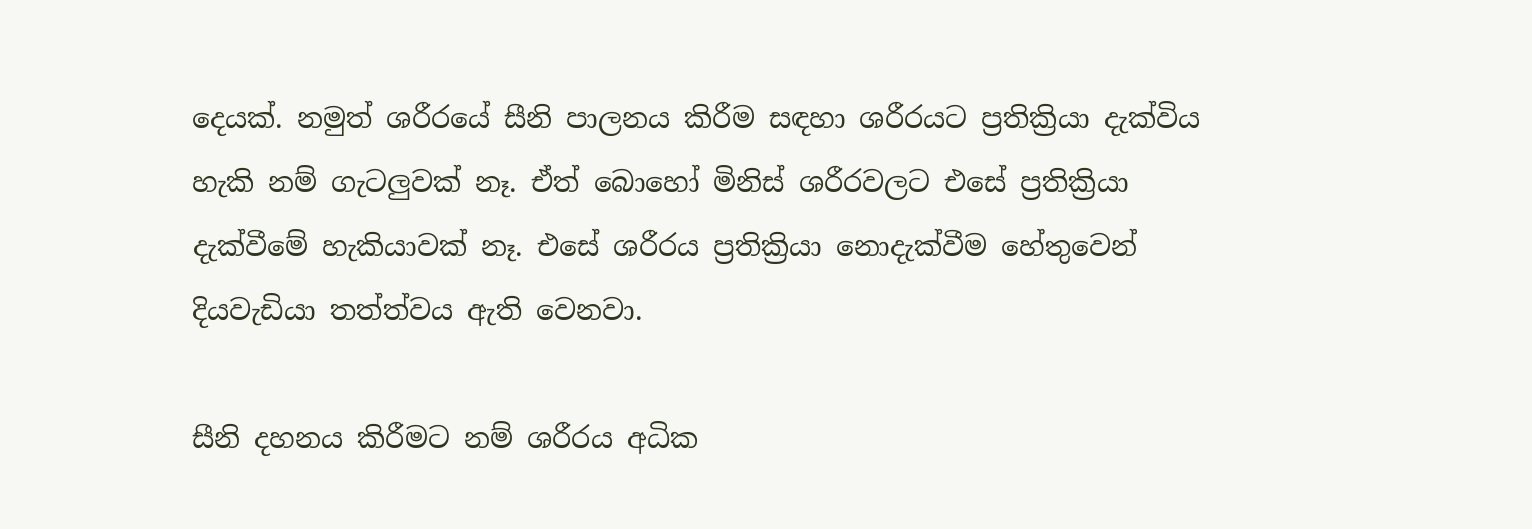දෙයක්. නමුත් ශරීරයේ සීනි පාලනය කිරීම සඳහා ශරීරයට ප්‍රතික්‍රියා දැක්විය හැකි නම් ගැටලුවක් නෑ. ඒත් බොහෝ මිනිස් ශරීරවලට එසේ ප්‍රතික්‍රියා දැක්වීමේ හැකියාවක් නෑ. එසේ ශරීරය ප්‍රතික්‍රියා නොදැක්වීම හේතුවෙන් දියවැඩියා තත්ත්වය ඇති වෙනවා.

සීනි දහනය කිරීමට නම් ශරීරය අධික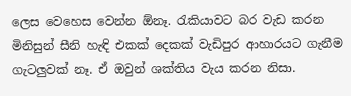ලෙස වෙහෙස වෙන්න ඕනෑ. රැකියාවට බර වැඩ කරන මිනිසුන් සීනි හැඳි එකක් දෙකක් වැඩිපුර ආහාරයට ගැනීම ගැටලුවක් නෑ. ඒ ඔවුන් ශක්තිය වැය කරන නිසා.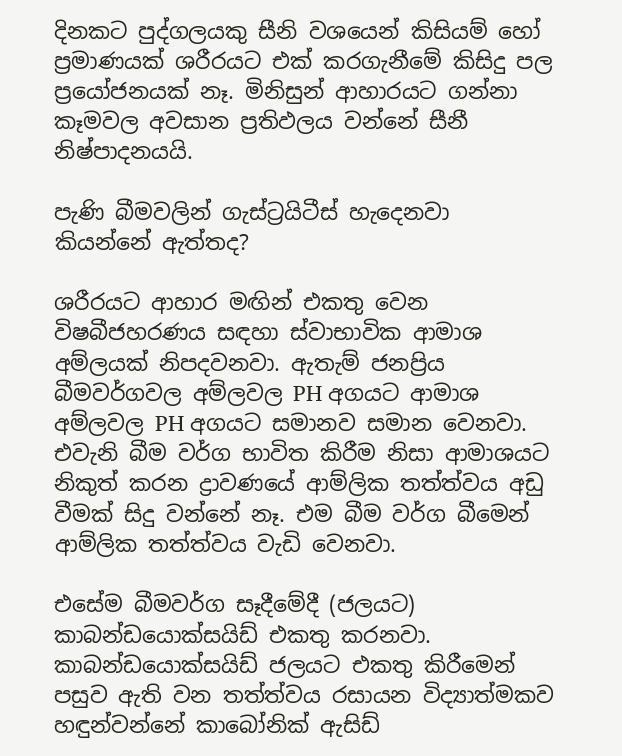දිනකට පුද්ගලයකු සීනි වශයෙන් කිසියම් හෝ ප්‍රමාණයක් ශරීරයට එක් කරගැනීමේ කිසිදු පල ප්‍රයෝජනයක් නෑ. මිනිසුන් ආහාරයට ගන්නා කෑමවල අවසාන ප්‍රතිඵලය වන්නේ සීනී නිෂ්පාදනයයි.

පැණි බීමවලින් ගැස්ට්‍රයිටීස් හැදෙනවා කියන්නේ ඇත්තද?

ශරීරයට ආහාර මඟින් එකතු වෙන විෂබීජහරණය සඳහා ස්වාභාවික ආමාශ අම්ලයක් නිපදවනවා. ඇතැම් ජනප්‍රිය බීමවර්ගවල අම්ලවල PH අගයට ආමාශ අම්ලවල PH අගයට සමානව සමාන වෙනවා. එවැනි බීම වර්ග භාවිත කිරීම නිසා ආමාශයට නිකුත් කරන ද්‍රාවණයේ ආම්ලික තත්ත්වය අඩු වීමක් සිදු වන්නේ නෑ. එම බීම වර්ග බීමෙන් ආම්ලික තත්ත්වය වැඩි වෙනවා.

එසේම බීමවර්ග සෑදීමේදී (ජලයට) කාබන්ඩයොක්සයිඩ් එකතු කරනවා. කාබන්ඩයොක්සයිඩ් ජලයට එකතු කිරීමෙන් පසුව ඇති වන තත්ත්වය රසායන විද්‍යාත්මකව හඳුන්වන්නේ කාබෝනික් ඇසිඩ්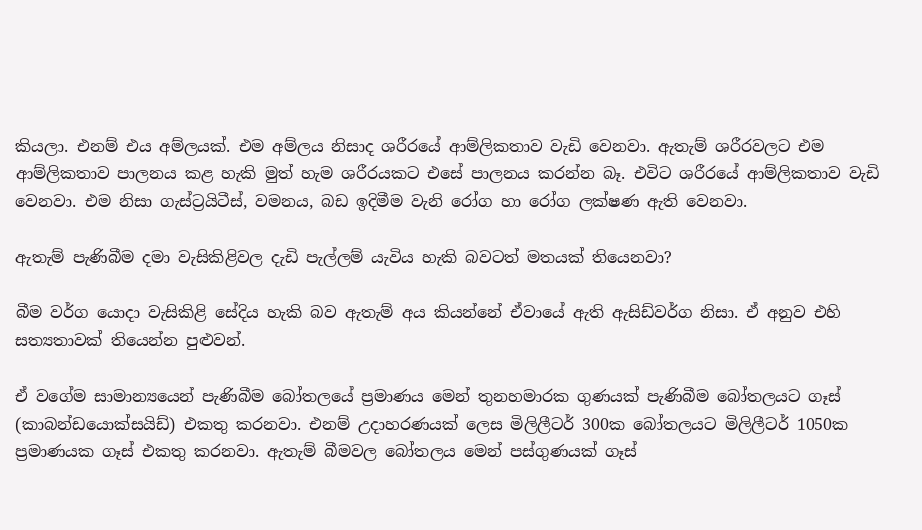කියලා. එනම් එය අම්ලයක්. එම අම්ලය නිසාද ශරීරයේ ආම්ලිකතාව වැඩි වෙනවා. ඇතැම් ශරීරවලට එම ආම්ලිකතාව පාලනය කළ හැකි මුත් හැම ශරීරයකට එසේ පාලනය කරන්න බෑ. එවිට ශරීරයේ ආම්ලිකතාව වැඩි වෙනවා. එම නිසා ගැස්ට්‍රයිටීස්, වමනය, බඩ ඉදිමීම වැනි රෝග හා රෝග ලක්ෂණ ඇති වෙනවා.

ඇතැම් පැණිබීම දමා වැසිකිළිවල දැඩි පැල්ලම් යැවිය හැකි බවටත් මතයක් තියෙනවා?

බීම වර්ග යොදා වැසිකිළි සේදිය හැකි බව ඇතැම් අය කියන්නේ ඒවායේ ඇති ඇසිඩ්වර්ග නිසා. ඒ අනුව එහි සත්‍යතාවක් තියෙන්න පුළුවන්.

ඒ වගේම සාමාන්‍යයෙන් පැණිබීම බෝතලයේ ප්‍රමාණය මෙන් තුනහමාරක ගුණයක් පැණිබීම බෝතලයට ගෑස් (කාබන්ඩයොක්සයිඩ්) එකතු කරනවා. එනම් උදාහරණයක් ලෙස මිලිලීටර් 300ක බෝතලයට මිලිලීටර් 1050ක ප්‍රමාණයක ගෑස් එකතු කරනවා. ඇතැම් බීමවල බෝතලය මෙන් පස්ගුණයක් ගෑස්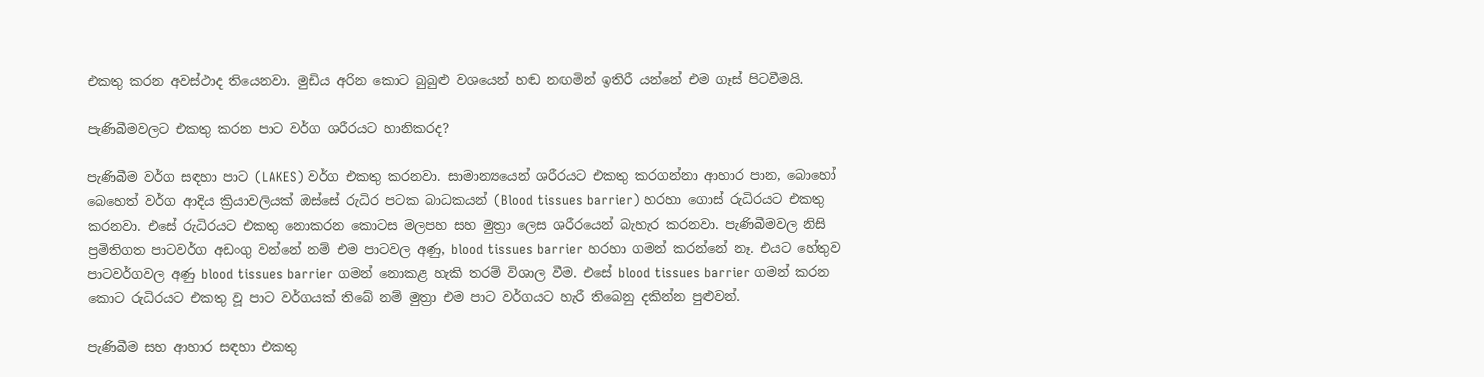එකතු කරන අවස්ථාද තියෙනවා. මුඩිය අරින කොට බුබුළු වශයෙන් හඬ නඟමින් ඉතිරී යන්නේ එම ගෑස් පිටවීමයි.

පැණිබීමවලට එකතු කරන පාට වර්ග ශරීරයට හානිකරද?

පැණිබීම වර්ග සඳහා පාට (LAKES) වර්ග එකතු කරනවා. සාමාන්‍යයෙන් ශරීරයට එකතු කරගන්නා ආහාර පාන, බොහෝ බෙහෙත් වර්ග ආදිය ක්‍රියාවලියක් ඔස්සේ රුධිර පටක බාධකයන් (Blood tissues barrier) හරහා ගොස් රුධිරයට එකතු කරනවා. එසේ රුධිරයට එකතු නොකරන කොටස මලපහ සහ මුත්‍රා ලෙස ශරීරයෙන් බැහැර කරනවා. පැණිබීමවල නිසි ප්‍රමිතිගත පාටවර්ග අඩංගු වන්නේ නම් එම පාටවල අණු, blood tissues barrier හරහා ගමන් කරන්නේ නෑ. එයට හේතුව පාටවර්ගවල අණු blood tissues barrier ගමන් නොකළ හැකි තරම් විශාල වීම. එසේ blood tissues barrier ගමන් කරන කොට රුධිරයට එකතු වූ පාට වර්ගයක් තිබේ නම් මුත්‍රා එම පාට වර්ගයට හැරී තිබෙනු දකින්න පුළුවන්.

පැණිබීම සහ ආහාර සඳහා එකතු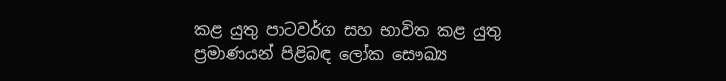කළ යුතු පාටවර්ග සහ භාවිත කළ යුතු ප්‍රමාණයන් පිළිබඳ ලෝක සෞඛ්‍ය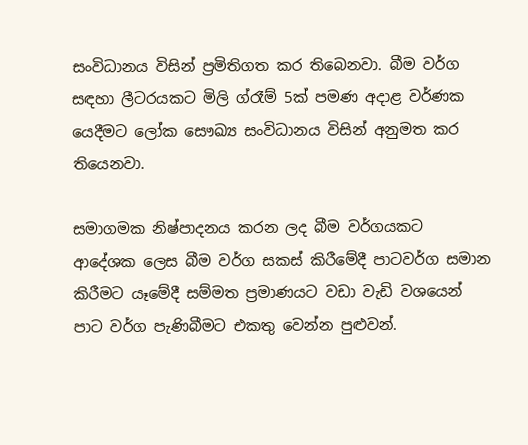සංවිධානය විසින් ප්‍රමිතිගත කර තිබෙනවා. බීම වර්ග සඳහා ලීටරයකට මිලි ග්රෑම් 5ක් පමණ අදාළ වර්ණක යෙදීමට ලෝක සෞඛ්‍ය සංවිධානය විසින් අනුමත කර තියෙනවා.

සමාගමක නිෂ්පාදනය කරන ලද බීම වර්ගයකට ආදේශක ලෙස බීම වර්ග සකස් කිරීමේදී පාටවර්ග සමාන කිරීමට යෑමේදී සම්මත ප්‍රමාණයට වඩා වැඩි වශයෙන් පාට වර්ග පැණිබීමට එකතු වෙන්න පුළුවන්.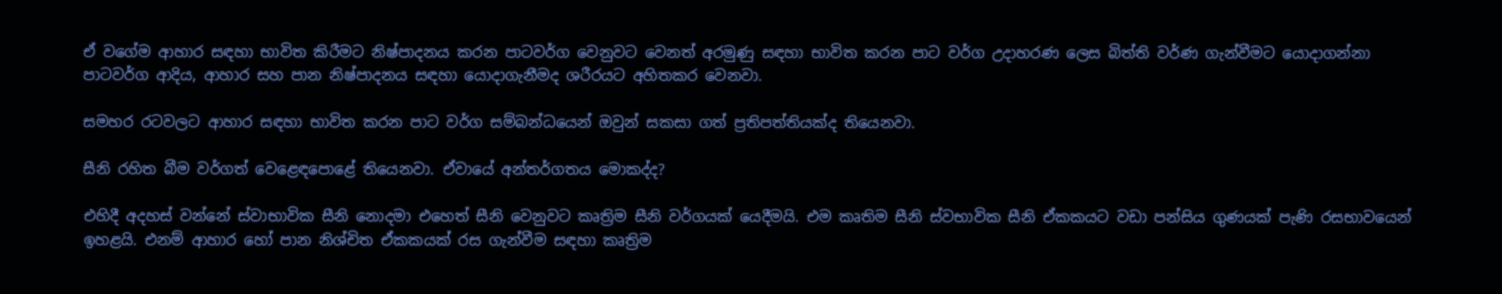ඒ වගේම ආහාර සඳහා භාවිත කිරීමට නිෂ්පාදනය කරන පාටවර්ග වෙනුවට වෙනත් අරමුණු සඳහා භාවිත කරන පාට වර්ග උදාහරණ ලෙස බිත්ති වර්ණ ගැන්වීමට යොදාගන්නා පාටවර්ග ආදිය, ආහාර සහ පාන නිෂ්පාදනය සඳහා යොදාගැනීමද ශරීරයට අහිතකර වෙනවා.

සමහර රටවලට ආහාර සඳහා භාවිත කරන පාට වර්ග සම්බන්ධයෙන් ඔවුන් සකසා ගත් ප්‍රතිපත්තියක්ද තියෙනවා.

සීනි රහිත බීම වර්ගත් වෙළෙඳපොළේ තියෙනවා. ඒවායේ අන්තර්ගතය මොකද්ද?

එහිදී අදහස් වන්නේ ස්වාභාවික සීනි නොදමා එහෙත් සීනි වෙනුවට කෘත්‍රිම සීනි වර්ගයක් යෙදීමයි. එම කෘතිම සීනි ස්වභාවික සීනි ඒකකයට වඩා පන්සිය ගුණයක් පැණි රසභාවයෙන් ඉහළයි. එනම් ආහාර හෝ පාන නිශ්චිත ඒකකයක් රස ගැන්වීම සඳහා කෘත්‍රිම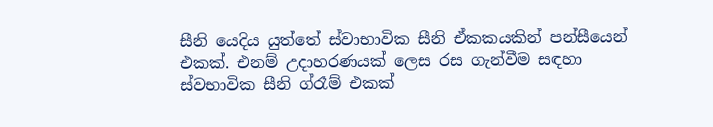සීනි යෙදිය යුත්තේ ස්වාභාවික සීනි ඒකකයකින් පන්සීයෙන් එකක්. එනම් උදාහරණයක් ලෙස රස ගැන්වීම සඳහා ස්වභාවික සීනි ග්රෑම් එකක්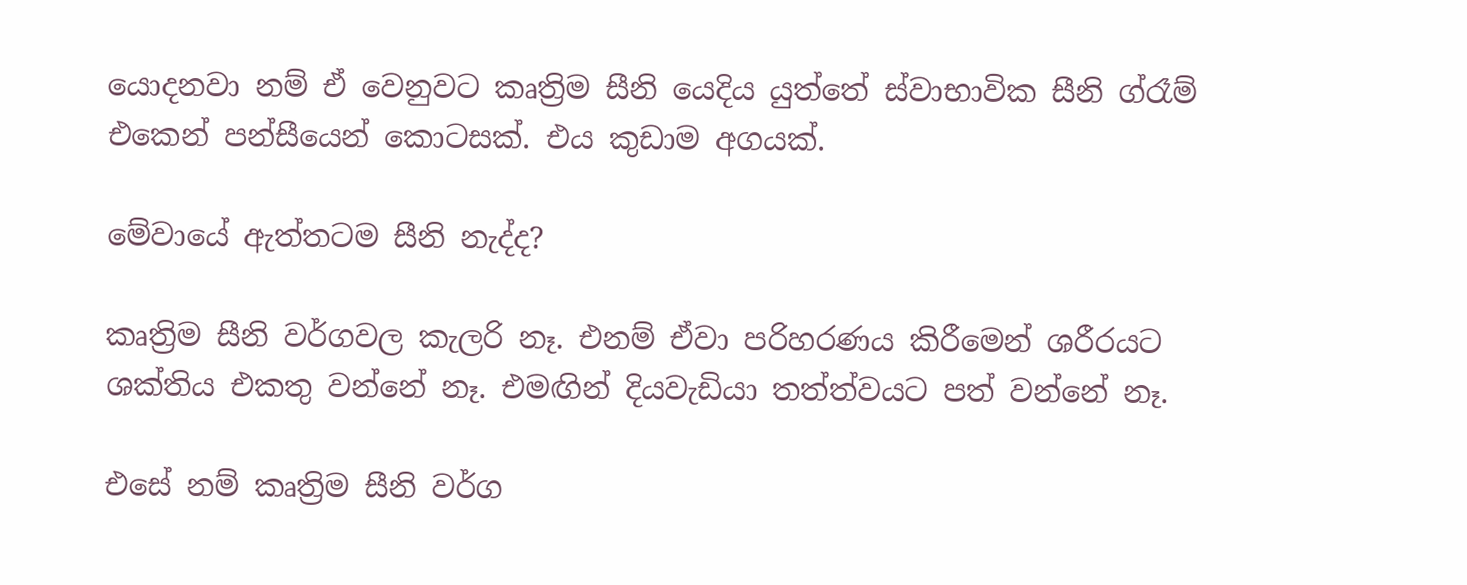යොදනවා නම් ඒ වෙනුවට කෘත්‍රිම සීනි යෙදිය යුත්තේ ස්වාභාවික සීනි ග්රෑම් එකෙන් පන්සීයෙන් කොටසක්. එය කුඩාම අගයක්.

මේවායේ ඇත්තටම සීනි නැද්ද?

කෘත්‍රිම සීනි වර්ගවල කැලරි නෑ. එනම් ඒවා පරිහරණය කිරීමෙන් ශරීරයට ශක්තිය එකතු වන්නේ නෑ. එමඟින් දියවැඩියා තත්ත්වයට පත් වන්නේ නෑ.

එසේ නම් කෘත්‍රිම සීනි වර්ග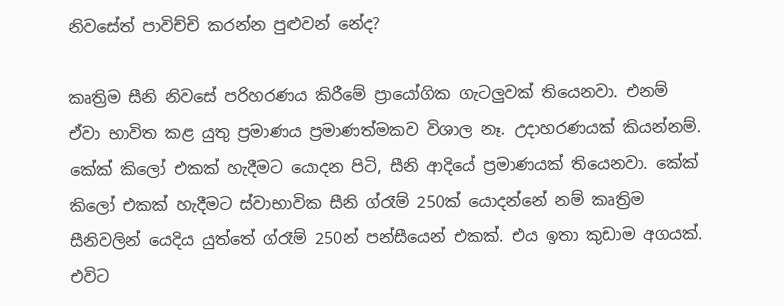නිවසේත් පාවිච්චි කරන්න පුළුවන් නේද?

කෘත්‍රිම සීනි නිවසේ පරිහරණය කිරීමේ ප්‍රායෝගික ගැටලුවක් තියෙනවා. එනම් ඒවා භාවිත කළ යුතු ප්‍රමාණය ප්‍රමාණත්මකව විශාල නෑ. උදාහරණයක් කියන්නම්. කේක් කිලෝ එකක් හැදීමට යොදන පිටි, සීනි ආදියේ ප්‍රමාණයක් තියෙනවා. කේක් කිලෝ එකක් හැදීමට ස්වාභාවික සීනි ග්රෑම් 250ක් යොදන්නේ නම් කෘත්‍රිම සීනිවලින් යෙදිය යුත්තේ ග්රෑම් 250න් පන්සීයෙන් එකක්. එය ඉතා කුඩාම අගයක්. එවිට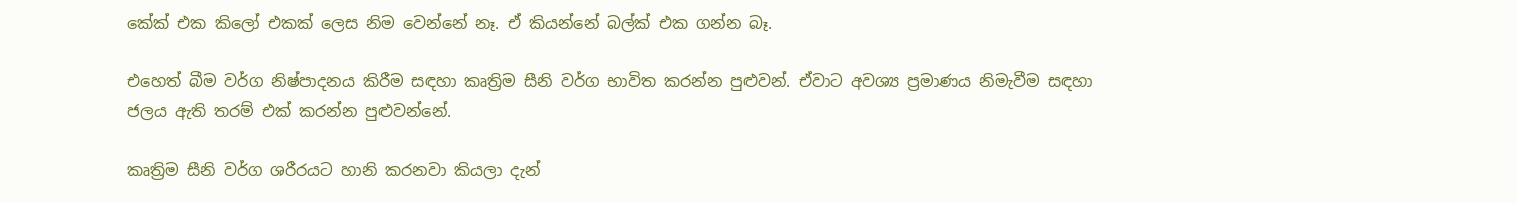කේක් එක කිලෝ එකක් ලෙස නිම වෙන්නේ නෑ. ඒ කියන්නේ බල්ක් එක ගන්න බෑ.

එහෙත් බීම වර්ග නිෂ්පාදනය කිරීම සඳහා කෘත්‍රිම සීනි වර්ග භාවිත කරන්න පුළුවන්. ඒවාට අවශ්‍ය ප්‍රමාණය නිමැවීම සඳහා ජලය ඇති තරම් එක් කරන්න පුළුවන්නේ.

කෘත්‍රිම සීනි වර්ග ශරීරයට හානි කරනවා කියලා දැන්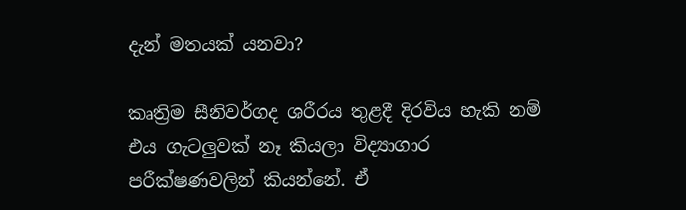දැන් මතයක් යනවා?

කෘත්‍රිම සීනිවර්ගද ශරීරය තුළදී දිරවිය හැකි නම් එය ගැටලුවක් නෑ කියලා විද්‍යාගාර පරීක්ෂණවලින් කියන්නේ. ඒ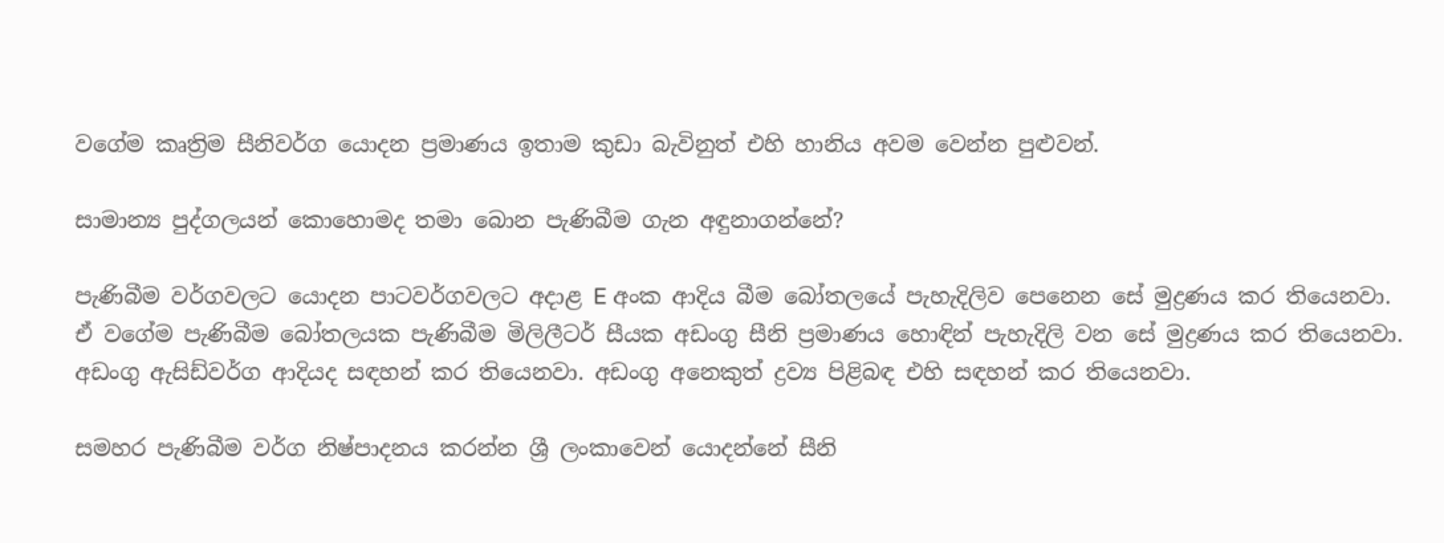වගේම කෘත්‍රිම සීනිවර්ග යොදන ප්‍රමාණය ඉතාම කුඩා බැවිනුත් එහි හානිය අවම වෙන්න පුළුවන්.

සාමාන්‍ය පුද්ගලයන් කොහොමද තමා බොන පැණිබීම ගැන අඳුනාගන්නේ?

පැණිබීම වර්ගවලට යොදන පාටවර්ගවලට අදාළ E අංක ආදිය බීම බෝතලයේ පැහැදිලිව පෙනෙන සේ මුද්‍රණය කර තියෙනවා. ඒ වගේම පැණිබීම බෝතලයක පැණිබීම මිලිලීටර් සීයක අඩංගු සීනි ප්‍රමාණය හොඳින් පැහැදිලි වන සේ මුද්‍රණය කර තියෙනවා. අඩංගු ඇසිඩ්වර්ග ආදියද සඳහන් කර තියෙනවා. අඩංගු අනෙකුත් ද්‍රව්‍ය පිළිබඳ එහි සඳහන් කර තියෙනවා.

සමහර පැණිබීම වර්ග නිෂ්පාදනය කරන්න ශ්‍රී ලංකාවෙන් යොදන්නේ සීනි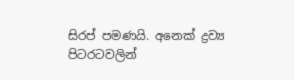සිරප් පමණයි. අනෙක් ද්‍රව්‍ය පිටරටවලින්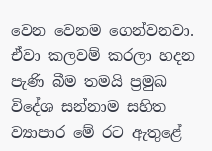වෙන වෙනම ගෙන්වනවා. ඒවා කලවම් කරලා හදන පැණි බීම තමයි ප්‍රමුඛ විදේශ සන්නාම සහිත ව්‍යාපාර මේ රට ඇතුළේ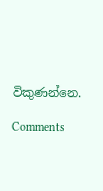විකුණන්නෙ.

Comments